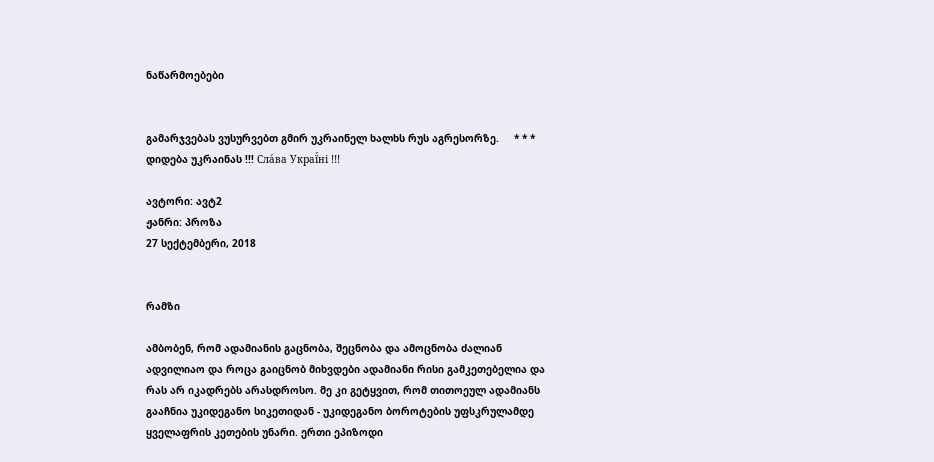ნაწარმოებები


გამარჯვებას ვუსურვებთ გმირ უკრაინელ ხალხს რუს აგრესორზე.     * * *     დიდება უკრაინას !!! Сла́ва Украї́ні !!!

ავტორი: ავტ2
ჟანრი: პროზა
27 სექტემბერი, 2018


რამზი

ამბობენ, რომ ადამიანის გაცნობა, შეცნობა და ამოცნობა ძალიან ადვილიაო და როცა გაიცნობ მიხვდები ადამიანი რისი გამკეთებელია და რას არ იკადრებს არასდროსო. მე კი გეტყვით, რომ თითოეულ ადამიანს გააჩნია უკიდეგანო სიკეთიდან - უკიდეგანო ბოროტების უფსკრულამდე ყველაფრის კეთების უნარი. ერთი ეპიზოდი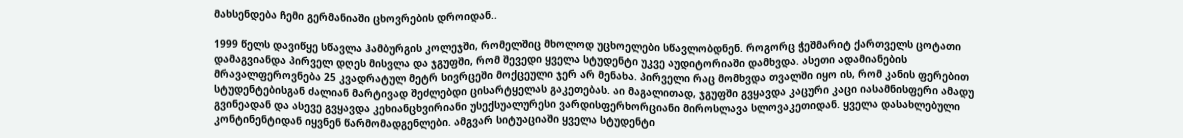მახსენდება ჩემი გერმანიაში ცხოვრების დროიდან..

1999 წელს დავიწყე სწავლა ჰამბურგის კოლეჯში, რომელშიც მხოლოდ უცხოელები სწავლობდნენ. როგორც ჭეშმარიტ ქართველს ცოტათი დამაგვიანდა პირველ დღეს მისვლა და ჯგუფში, რომ შევედი ყველა სტუდენტი უკვე აუდიტორიაში დამხვდა. ასეთი ადამიანების მრავალფეროვნება 25 კვადრატულ მეტრ სივრცეში მოქცეული ჯერ არ მენახა. პირველი რაც მომხვდა თვალში იყო ის, რომ კანის ფერებით სტუდენტებისგან ძალიან მარტივად შეძლებდი ცისარტყელას გაკეთებას. აი მაგალითად, ჯგუფში გვყავდა კაცური კაცი იასამნისფერი ამადუ გვინეადან და ასევე გვყავდა კეხიანცხვირიანი უსექსუალურესი ვარდისფერხორციანი მიროსლავა სლოვაკეთიდან. ყველა დასახლებული კონტინენტიდან იყვნენ წარმომადგენლები. ამგვარ სიტუაციაში ყველა სტუდენტი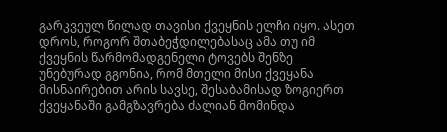გარკვეულ წილად თავისი ქვეყნის ელჩი იყო. ასეთ დროს, როგორ შთაბეჭდილებასაც ამა თუ იმ ქვეყნის წარმომადგენელი ტოვებს შენზე უნებურად გგონია, რომ მთელი მისი ქვეყანა მისნაირებით არის სავსე, შესაბამისად ზოგიერთ ქვეყანაში გამგზავრება ძალიან მომინდა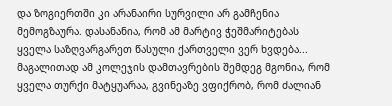და ზოგიერთში კი არანაირი სურვილი არ გამჩენია მემოგზაურა. დასანანია, რომ ამ მარტივ ჭეშმარიტებას ყველა საზღვარგარეთ წასული ქართველი ვერ ხვდება... მაგალითად ამ კოლეჯის დამთავრების შემდეგ მგონია, რომ ყველა თურქი მატყუარაა, გვინეაზე ვფიქრობ, რომ ძალიან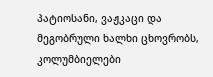პატიოსანი, ვაჟკაცი და მეგობრული ხალხი ცხოვრობს, კოლუმბიელები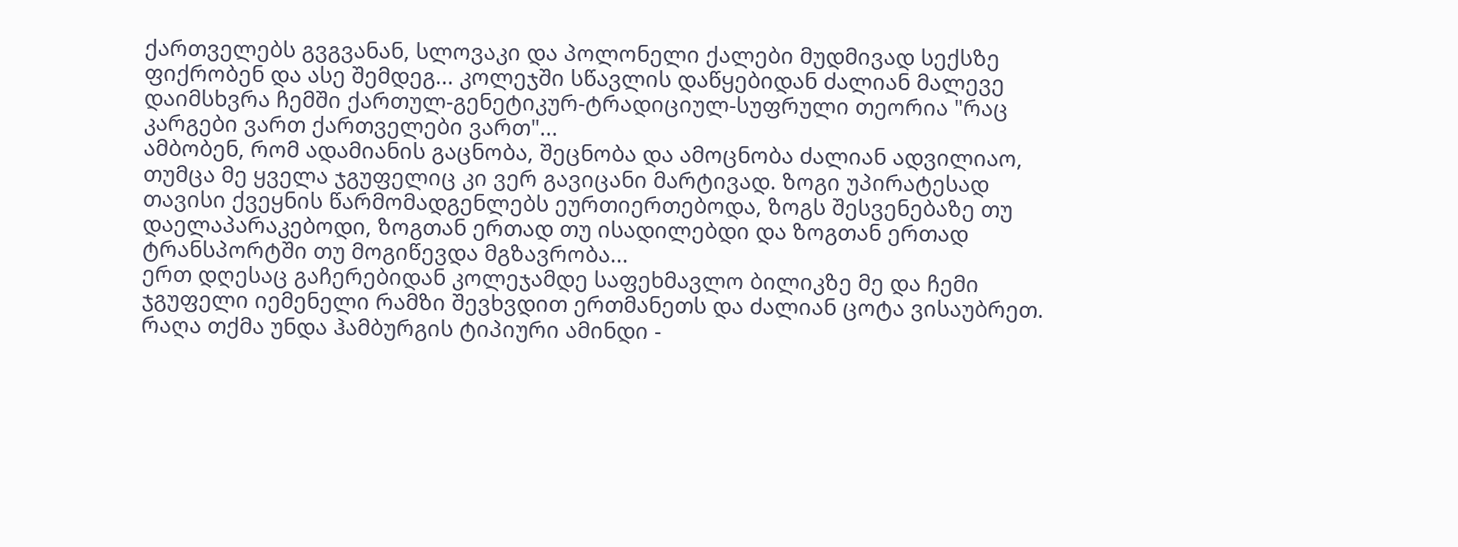ქართველებს გვგვანან, სლოვაკი და პოლონელი ქალები მუდმივად სექსზე ფიქრობენ და ასე შემდეგ... კოლეჯში სწავლის დაწყებიდან ძალიან მალევე დაიმსხვრა ჩემში ქართულ-გენეტიკურ-ტრადიციულ-სუფრული თეორია "რაც კარგები ვართ ქართველები ვართ"...
ამბობენ, რომ ადამიანის გაცნობა, შეცნობა და ამოცნობა ძალიან ადვილიაო, თუმცა მე ყველა ჯგუფელიც კი ვერ გავიცანი მარტივად. ზოგი უპირატესად თავისი ქვეყნის წარმომადგენლებს ეურთიერთებოდა, ზოგს შესვენებაზე თუ დაელაპარაკებოდი, ზოგთან ერთად თუ ისადილებდი და ზოგთან ერთად ტრანსპორტში თუ მოგიწევდა მგზავრობა...
ერთ დღესაც გაჩერებიდან კოლეჯამდე საფეხმავლო ბილიკზე მე და ჩემი ჯგუფელი იემენელი რამზი შევხვდით ერთმანეთს და ძალიან ცოტა ვისაუბრეთ. რაღა თქმა უნდა ჰამბურგის ტიპიური ამინდი -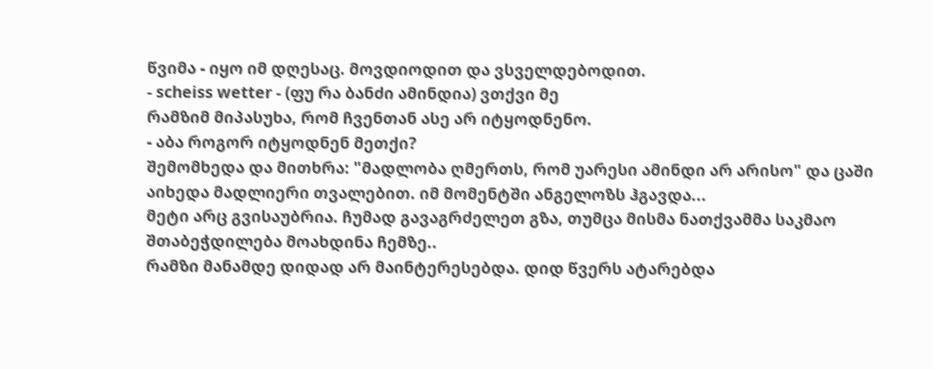წვიმა - იყო იმ დღესაც. მოვდიოდით და ვსველდებოდით.
- scheiss wetter - (ფუ რა ბანძი ამინდია) ვთქვი მე
რამზიმ მიპასუხა, რომ ჩვენთან ასე არ იტყოდნენო.
- აბა როგორ იტყოდნენ მეთქი?
შემომხედა და მითხრა: "მადლობა ღმერთს, რომ უარესი ამინდი არ არისო" და ცაში აიხედა მადლიერი თვალებით. იმ მომენტში ანგელოზს ჰგავდა...
მეტი არც გვისაუბრია. ჩუმად გავაგრძელეთ გზა, თუმცა მისმა ნათქვამმა საკმაო შთაბეჭდილება მოახდინა ჩემზე..
რამზი მანამდე დიდად არ მაინტერესებდა. დიდ წვერს ატარებდა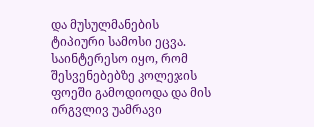და მუსულმანების ტიპიური სამოსი ეცვა. საინტერესო იყო, რომ შესვენებებზე კოლეჯის ფოეში გამოდიოდა და მის ირგვლივ უამრავი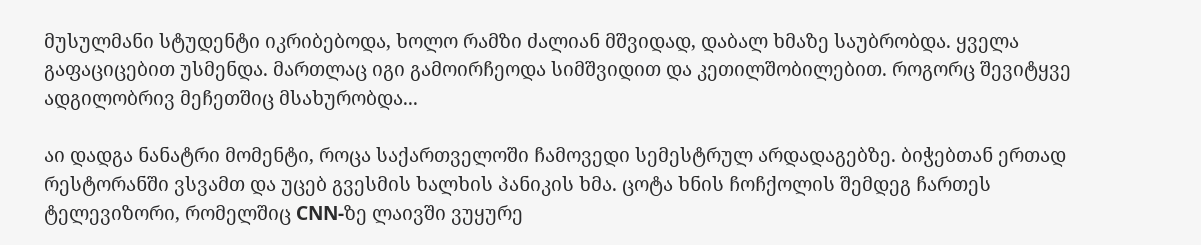მუსულმანი სტუდენტი იკრიბებოდა, ხოლო რამზი ძალიან მშვიდად, დაბალ ხმაზე საუბრობდა. ყველა გაფაციცებით უსმენდა. მართლაც იგი გამოირჩეოდა სიმშვიდით და კეთილშობილებით. როგორც შევიტყვე ადგილობრივ მეჩეთშიც მსახურობდა...

აი დადგა ნანატრი მომენტი, როცა საქართველოში ჩამოვედი სემესტრულ არდადაგებზე. ბიჭებთან ერთად რესტორანში ვსვამთ და უცებ გვესმის ხალხის პანიკის ხმა. ცოტა ხნის ჩოჩქოლის შემდეგ ჩართეს ტელევიზორი, რომელშიც СNN-ზე ლაივში ვუყურე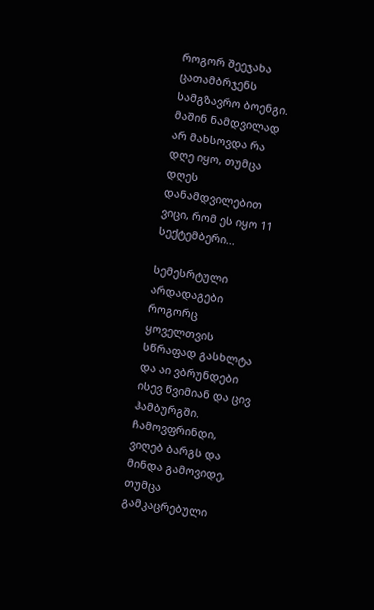როგორ შეეჯახა ცათამბრჯენს სამგზავრო ბოენგი. მაშინ ნამდვილად არ მახსოვდა რა დღე იყო, თუმცა დღეს დანამდვილებით ვიცი, რომ ეს იყო 11 სექტემბერი...

სემესრტული არდადაგები როგორც ყოველთვის სწრაფად გასხლტა და აი ვბრუნდები ისევ წვიმიან და ცივ ჰამბურგში. ჩამოვფრინდი, ვიღებ ბარგს და მინდა გამოვიდე, თუმცა გამკაცრებული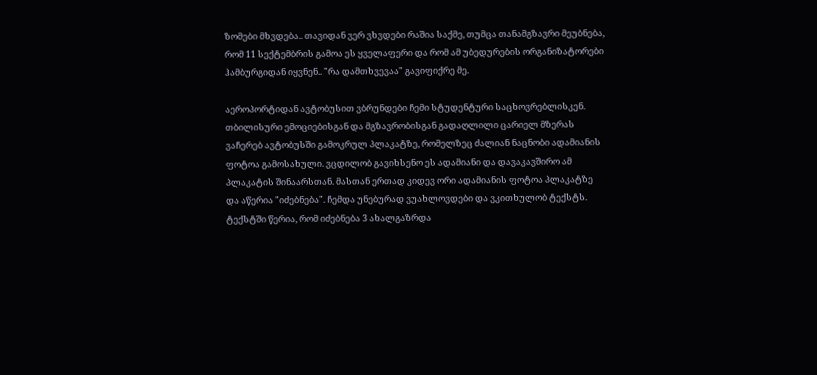ზომები მხვდება.. თავიდან ვერ ვხვდები რაშია საქმე, თუმცა თანამგზავრი მეუბნება, რომ 11 სექტემბრის გამოა ეს ყველაფერი და რომ ამ უბედურების ორგანიზატორები ჰამბურგიდან იყვნენ.. "რა დამთხვევაა" გავიფიქრე მე.

აეროპორტიდან ავტობუსით ვბრუნდები ჩემი სტუდენტური საცხოვრებლისკენ. თბილისური ემოციებისგან და მგზავრობისგან გადაღლილი ცარიელ მზერას ვაჩერებ ავტობუსში გამოკრულ პლაკატზე, რომელზეც ძალიან ნაცნობი ადამიანის ფოტოა გამოსახული. ვცდილობ გავიხსენო ეს ადამიანი და დავაკავშირო ამ პლაკატის შინაარსთან. მასთან ერთად კიდევ ორი ადამიანის ფოტოა პლაკატზე და აწერია "იძებნება". ჩემდა უნებურად ვუახლოვდები და ვკითხულობ ტექსტს. ტექსტში წერია, რომ იძებნება 3 ახალგაზრდა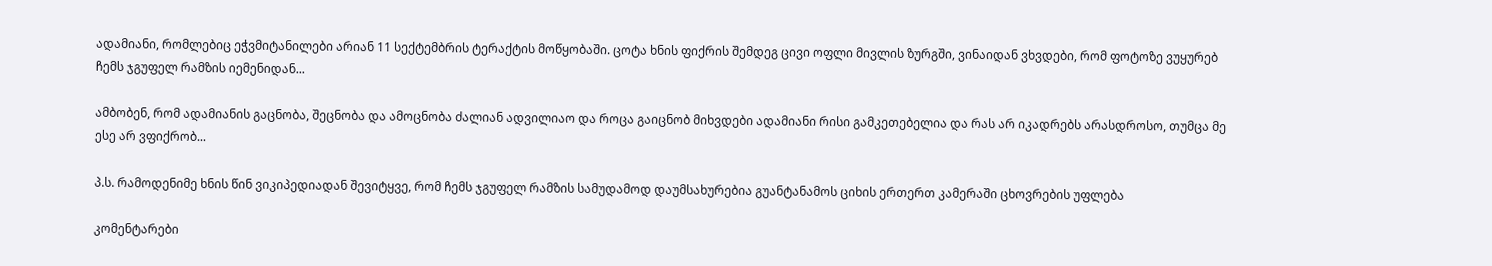ადამიანი, რომლებიც ეჭვმიტანილები არიან 11 სექტემბრის ტერაქტის მოწყობაში. ცოტა ხნის ფიქრის შემდეგ ცივი ოფლი მივლის ზურგში, ვინაიდან ვხვდები, რომ ფოტოზე ვუყურებ ჩემს ჯგუფელ რამზის იემენიდან...

ამბობენ, რომ ადამიანის გაცნობა, შეცნობა და ამოცნობა ძალიან ადვილიაო და როცა გაიცნობ მიხვდები ადამიანი რისი გამკეთებელია და რას არ იკადრებს არასდროსო, თუმცა მე ესე არ ვფიქრობ...

პ.ს. რამოდენიმე ხნის წინ ვიკიპედიადან შევიტყვე, რომ ჩემს ჯგუფელ რამზის სამუდამოდ დაუმსახურებია გუანტანამოს ციხის ერთერთ კამერაში ცხოვრების უფლება

კომენტარები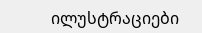ილუსტრაციები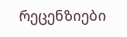რეცენზიები